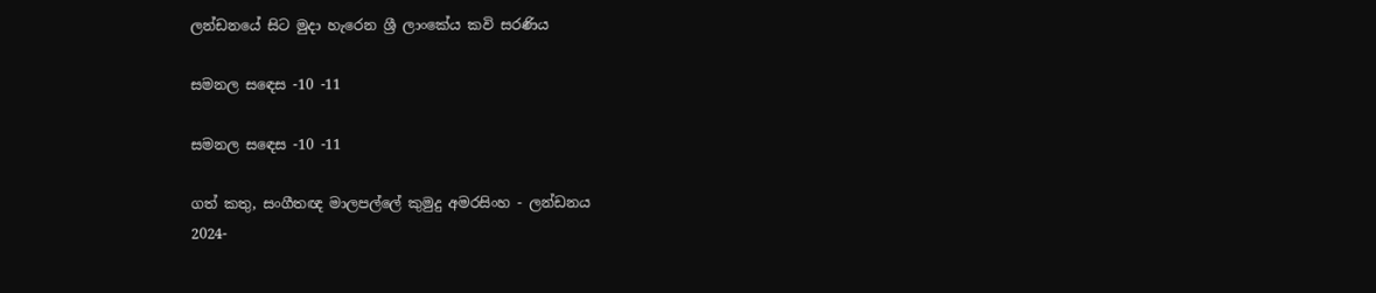ලන්ඩනයේ සිට මුදා හැරෙන ශ්‍රී ලාංකේය කවි සරණිය

සමනල සඳෙස -10 -11

සමනල සඳෙස -10 -11

ගත් කතු, සංගීතඥ මාලපල්ලේ කුමුදු අමරසිංහ - ලන්ඩනය
2024-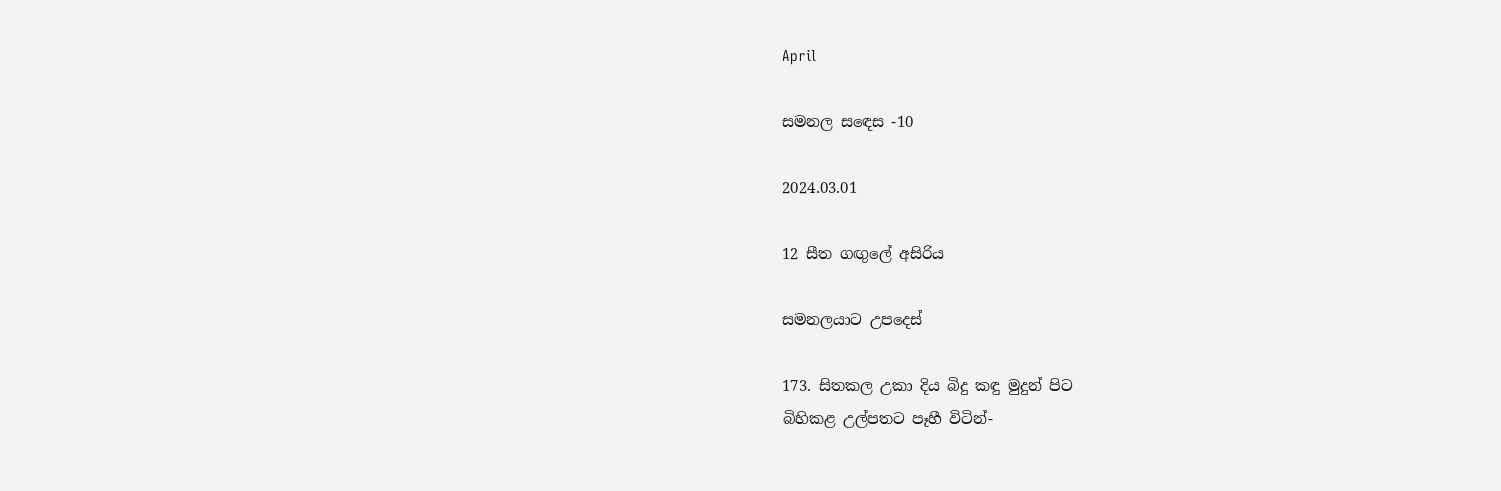April

සමනල සඳෙස -10

2024.03.01

12 සීත ගඟුලේ අසිරිය

සමනලයාට උපදෙස්

173. සිතකල උකා දිය බිදු කඳු මුදුන් පිට
බිහිකළ උල්පතට පෑහී විටින්-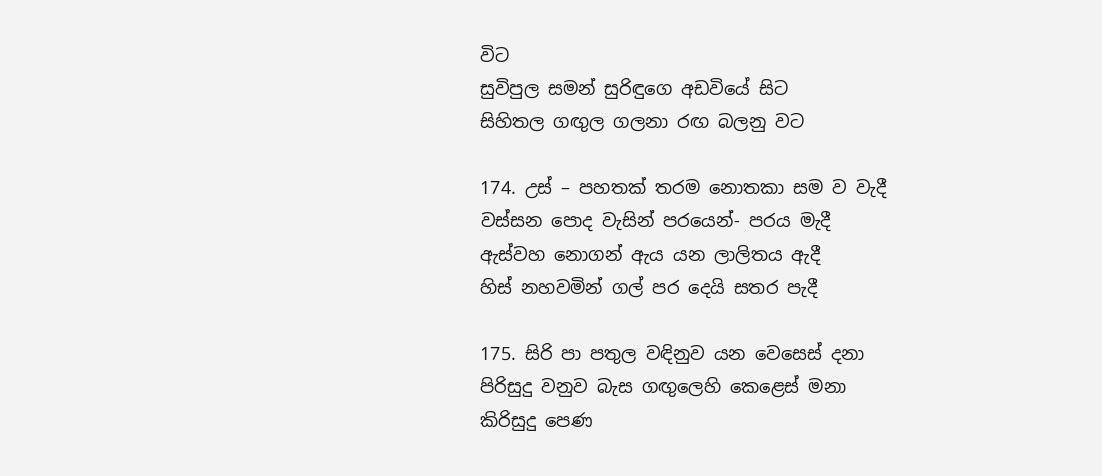විට
සුවිපුල සමන් සුරිඳුගෙ අඩවියේ සිට
සිහිතල ගඟුල ගලනා රඟ බලනු වට

174. උස් – පහතක් තරම නොතකා සම ව වැදී
වස්සන පොද වැසින් පරයෙන්- පරය මැදී
ඇස්වහ නොගන් ඇය යන ලාලිතය ඇදී
හිස් නහවමින් ගල් පර දෙයි සතර පැදී

175. සිරි පා පතුල වඳිනුව යන වෙසෙස් දනා
පිරිසුදු වනුව බැස ගඟුලෙහි කෙළෙස් මනා
කිරිසුදු පෙණ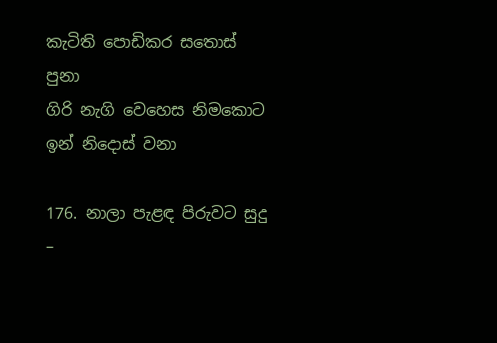කැටිති පොඩිකර සතොස් පුනා
ගිරි නැගි වෙහෙස නිමකොට ඉන් නිදොස් වනා

176. නාලා පැළඳ පිරුවට සුදු –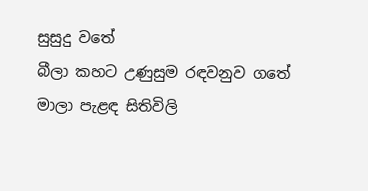සුසුදු වතේ
බීලා කහට උණුසුම රඳවනුව ගතේ
මාලා පැළඳ සිතිවිලි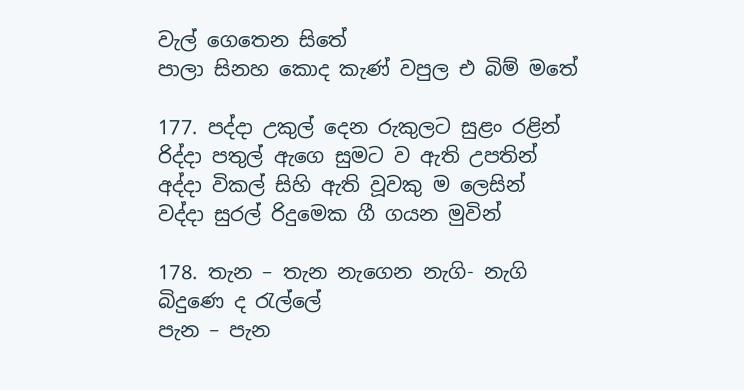වැල් ගෙතෙන සිතේ
පාලා සිනහ කොද කැණ් වපුල එ බිම් මතේ

177. පද්දා උකුල් දෙන රුකුලට සුළං රළින්
රිද්දා පතුල් ඇගෙ සුමට ව ඇති උපතින්
අද්දා විකල් සිහි ඇති වූවකු ම ලෙසින්
වද්දා සුරල් රිදුමෙක ගී ගයන මුවින්

178. තැන – තැන නැගෙන නැගි- නැගි බිදුණෙ ද රැල්ලේ
පැන – පැන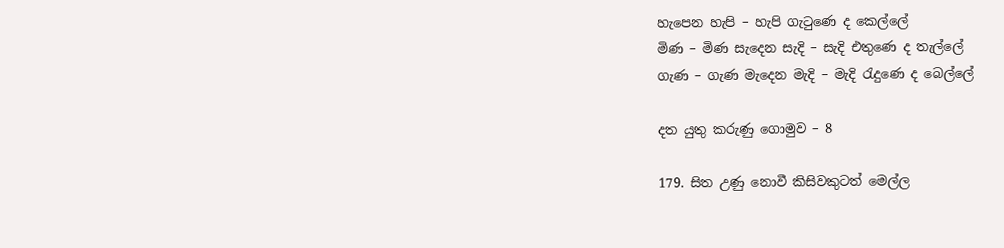හැපෙන හැපි – හැපි ගැටුණෙ ද කෙල්ලේ
මිණ – මිණ සැදෙන සැදි – සැදි එතුණෙ ද තැල්ලේ
ගැණ – ගැණ මැදෙන මැදි – මැදි රැදුණෙ ද බෙල්ලේ

දත යුතු කරුණු ගොමුව – 8

179. සිත උණු නොවී කිසිවකුටත් මෙල්ල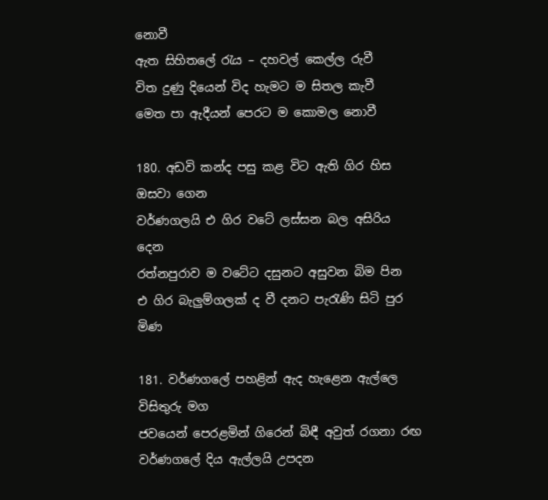නොවී
ඇත සිහිතලේ රැය – දහවල් කෙල්ල රුවී
විත දුණු දියෙන් විද හැමට ම සිතල කැවී
මෙත පා ඇදීයන් පෙරට ම කොමල නොවී

180. අඩවි කන්ද පසු කළ විට ඇති ගිර හිස ඔසවා ගෙන
වර්ණගලයි එ ගිර වටේ ලස්සන බල අසිරිය දෙන
රත්නපුරාව ම වටේට දසුනට අසුවන බිම පින
එ ගිර බැලුම්ගලක් ද වී දනට පැරැණි සිටි පුර මිණ

181. වර්ණගලේ පහළින් ඇද හැළෙන ඇල්ලෙ විසිතුරු මග
ජවයෙන් පෙරළමින් ගිරෙන් බිඳී අවුත් රගනා රඟ
වර්ණගලේ දිය ඇල්ලයි උපදන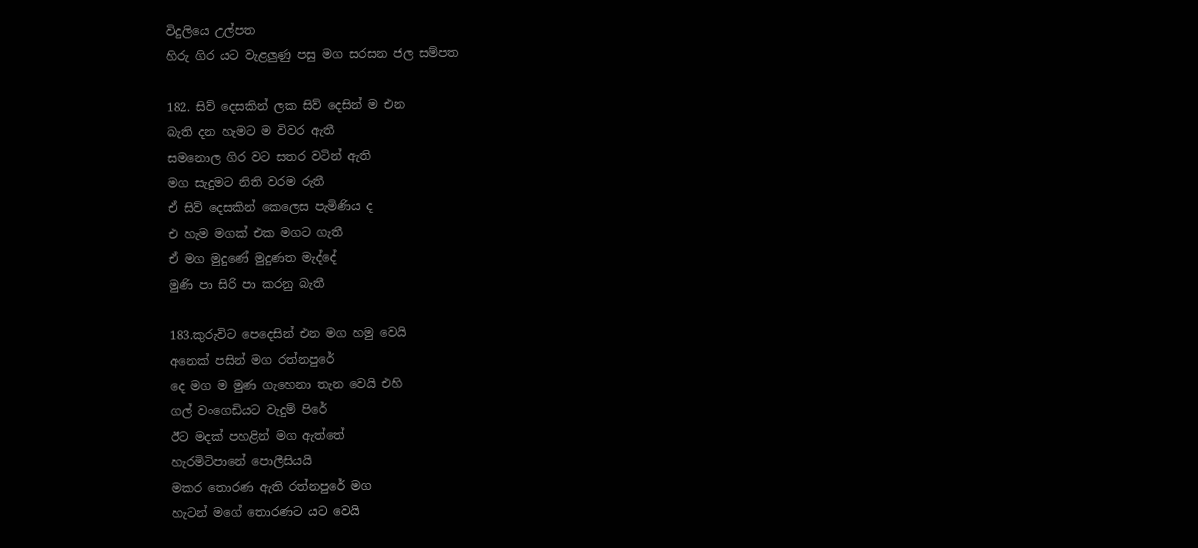විදුලියෙ උල්පත
හිරු ගිර යට වැළලුණු පසු මග සරසන ජල සම්පත

182. සිව් දෙසකින් ලක සිව් දෙසින් ම එන
බැති දන හැමට ම විවර ඇතී
සමනොල ගිර වට සතර වටින් ඇති
මග සැදුමට නිති වරම රුතී
ඒ සිව් දෙසකින් කෙලෙස පැමිණිය ද
එ හැම මගක් එක මගට ගැතී
ඒ මග මුදුණේ මුදුණත මැද්දේ
මුණි පා සිරි පා කරනු බැතී

183.කුරුවිට පෙදෙසින් එන මග හමු වෙයි
අනෙක් පසින් මග රත්නපුරේ
දෙ මග ම මුණ ගැහෙනා තැන වෙයි එහි
ගල් වංගෙඩියට වැදුම් පිරේ
ඊට මදක් පහළින් මග ඇත්තේ
හැරමිටිපානේ පොලීසියයි
මකර තොරණ ඇති රත්නපුරේ මග
හැටන් මගේ තොරණට යට වෙයි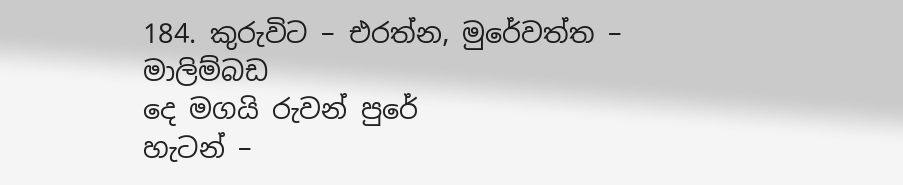184. කුරුවිට – එරත්න, මුරේවත්ත – මාලිම්බඩ
දෙ මගයි රුවන් පුරේ
හැටන් –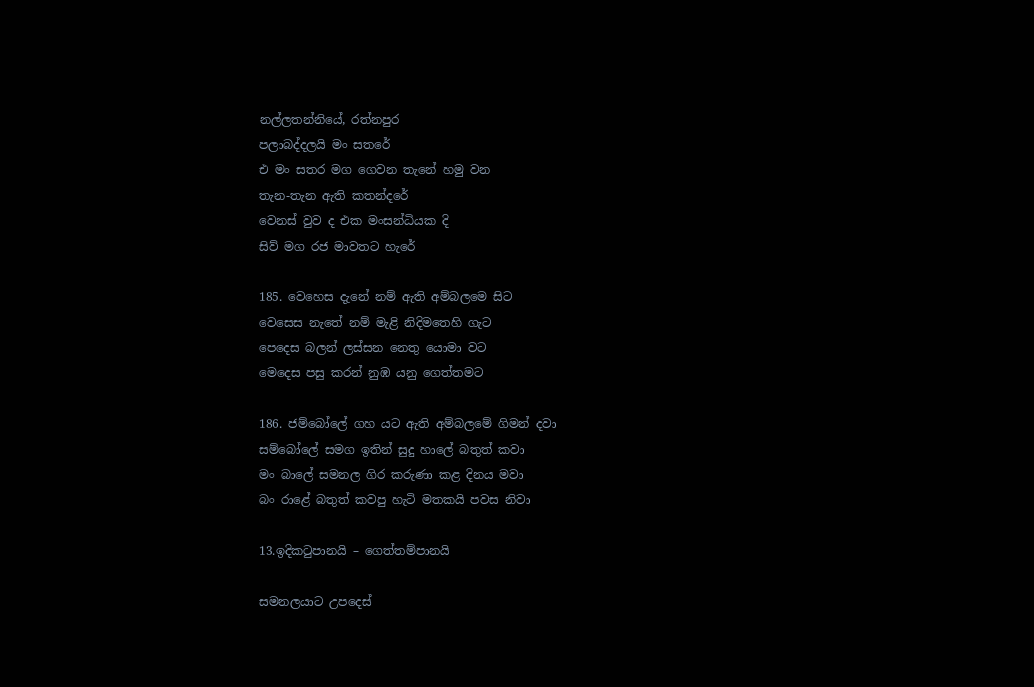නල්ලතන්නියේ, රත්නපුර
පලාබද්දලයි මං සතරේ
එ මං සතර මග ගෙවන තැනේ හමු වන
තැන-තැන ඇති කතන්දරේ
වෙනස් වුව ද එක මංසන්ධියක දි
සිව් මග රජ මාවතට හැරේ

185. වෙහෙස දැනේ නම් ඇති අම්බලමෙ සිට
වෙසෙස නැතේ නම් මැළි නිදිමතෙහි ගැට
පෙදෙස බලන් ලස්සන නෙතු යොමා වට
මෙදෙස පසු කරන් නුඹ යනු ගෙත්තමට

186. ජම්බෝලේ ගහ යට ඇති අම්බලමේ ගිමන් දවා
සම්බෝලේ සමග ඉතින් සුදු හාලේ බතුත් කවා
මං බාලේ සමනල ගිර කරුණා කළ දිනය මවා
බං රාළේ බතුත් කවපු හැටි මතකයි පවස නිවා

13.ඉදිකටුපානයි – ගෙත්තම්පානයි

සමනලයාට උපදෙස්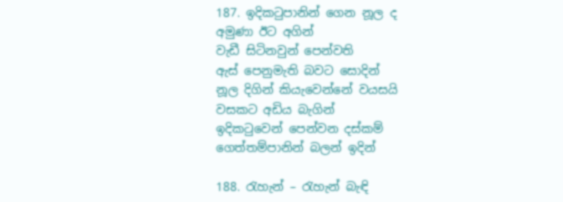187. ඉදිකටුපානින් ගෙන නූල ද
අමුණා ඊට අගින්
වැඩී සිටිනවුන් පෙන්වති
ඇස් පෙනුමැති බවට සොදින්
නූල දිගින් කියැවෙන්නේ වයසයි
වසකට අඩිය බැගින්
ඉදිකටුවෙන් පෙන්වන දස්කම්
ගෙත්තම්පානින් බලන් ඉදින්

188. රැහැන් – රැහැන් බැඳි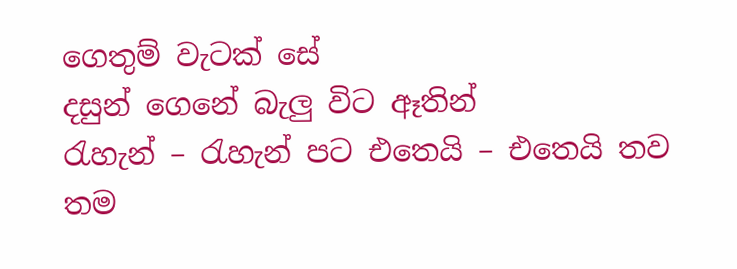ගෙතුම් වැටක් සේ
දසුන් ගෙනේ බැලු විට ඈතින්
රැහැන් – රැහැන් පට එතෙයි – එතෙයි තව
තම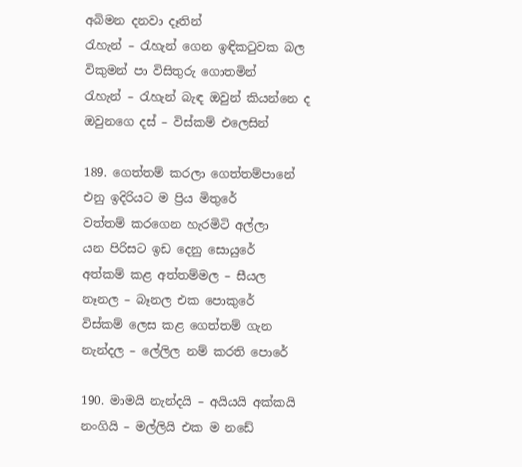අබිමන දනවා දෑතින්
රැහැන් – රැහැන් ගෙන ඉඳිකටුවක බල
විකුමන් පා විසිතුරු ගොතමින්
රැහැන් – රැහැන් බැඳ ඔවුන් කියන්නෙ ද
ඔවුනගෙ දස් – විස්කම් එලෙසින්

189. ගෙත්තම් කරලා ගෙත්තම්පානේ
එනු ඉදිරියට ම ප්‍රිය මිතුරේ
වත්තම් කරගෙන හැරමිටි අල්ලා
යන පිරිසට ඉඩ දෙනු සොයුරේ
අත්කම් කළ අත්තම්මල – සීයල
නෑනල – බෑනල එක පොකුරේ
විස්කම් ලෙස කළ ගෙත්තම් ගැන
නැන්දල – ලේලිල නම් කරති පොරේ

190. මාමයි නැන්දයි – අයියයි අක්කයි
නංගියි – මල්ලියි එක ම නඩේ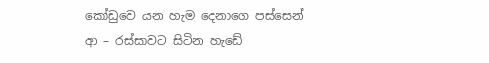කෝඩුවෙ යන හැම දෙනාගෙ පස්සෙන්
ආ – රස්සාවට සිටින හැඩේ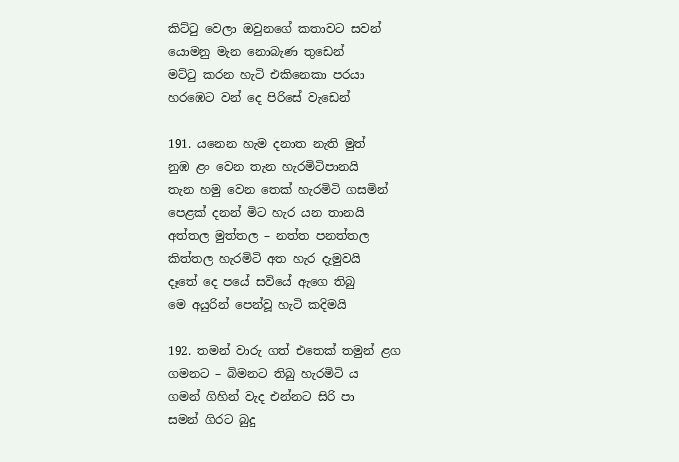කිට්ටු වෙලා ඔවුනගේ කතාවට සවන්
යොමනු මැන නොබැණ තුඩෙන්
මට්ටු කරන හැටි එකිනෙකා පරයා
හරඹෙට වන් දෙ පිරිසේ වැඩෙන්

191. යනෙන හැම දනාත නැති මුත්
නුඹ ළං වෙන තැන හැරමිටිපානයි
තැන හමු වෙන තෙක් හැරමිටි ගසමින්
පෙළක් දනන් මිට හැර යන තානයි
අත්තල මුත්තල – නත්ත පනත්තල
කිත්තල හැරමිටි අත හැර දැමුවයි
දෑතේ දෙ පයේ සවියේ ඇගෙ තිබු
මෙ අයුරින් පෙන්වූ හැටි කදිමයි

192. තමන් වාරු ගත් එතෙක් තමුන් ළග
ගමනට – බිමනට තිබු හැරමිටි ය
ගමන් ගිහින් වැද එන්නට සිරි පා
සමන් ගිරට බුදු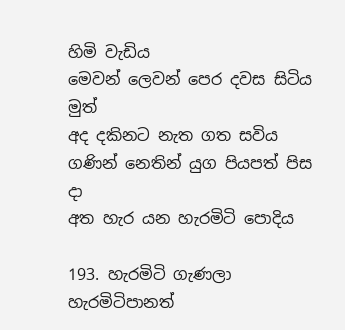හිමි වැඩිය
මෙවන් ලෙවන් පෙර දවස සිටිය මුත්
අද දකිනට නැත ගත සවිය
ගණින් නෙතින් යුග පියපත් පිස දා
අත හැර යන හැරමිටි පොදිය

193. හැරමිටි ගැණලා හැරමිටිපානත්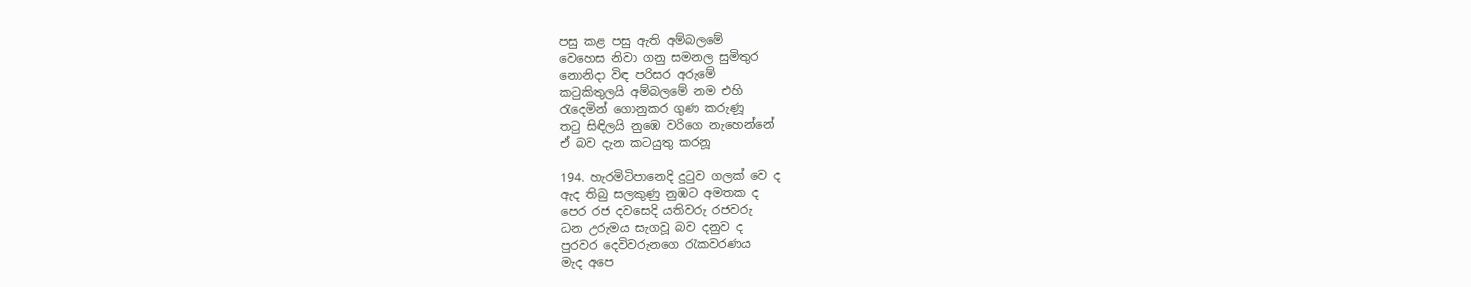පසු කළ පසු ඇති අම්බලමේ
වෙහෙස නිවා ගනු සමනල සුමිතුර
නොනිදා විඳ පරිසර අරුමේ
කටුකිතුලයි අම්බලමේ නම එහි
රැදෙමින් ගොනුකර ගුණ කරුණූ
තටු සිඳිලයි නුඹෙ වරිගෙ නැහෙන්නේ
ඒ බව දැන කටයුතු කරනූ

194. හැරමිටිපානෙදි දුටුව ගලක් වෙ ද
ඇද තිබු සලකුණු නුඹට අමතක ද
පෙර රජ දවසෙදි යතිවරු රජවරු
ධන උරුමය සැගවූ බව දනුව ද
පුරවර දෙවිවරුනගෙ රැකවරණය
මැද අපෙ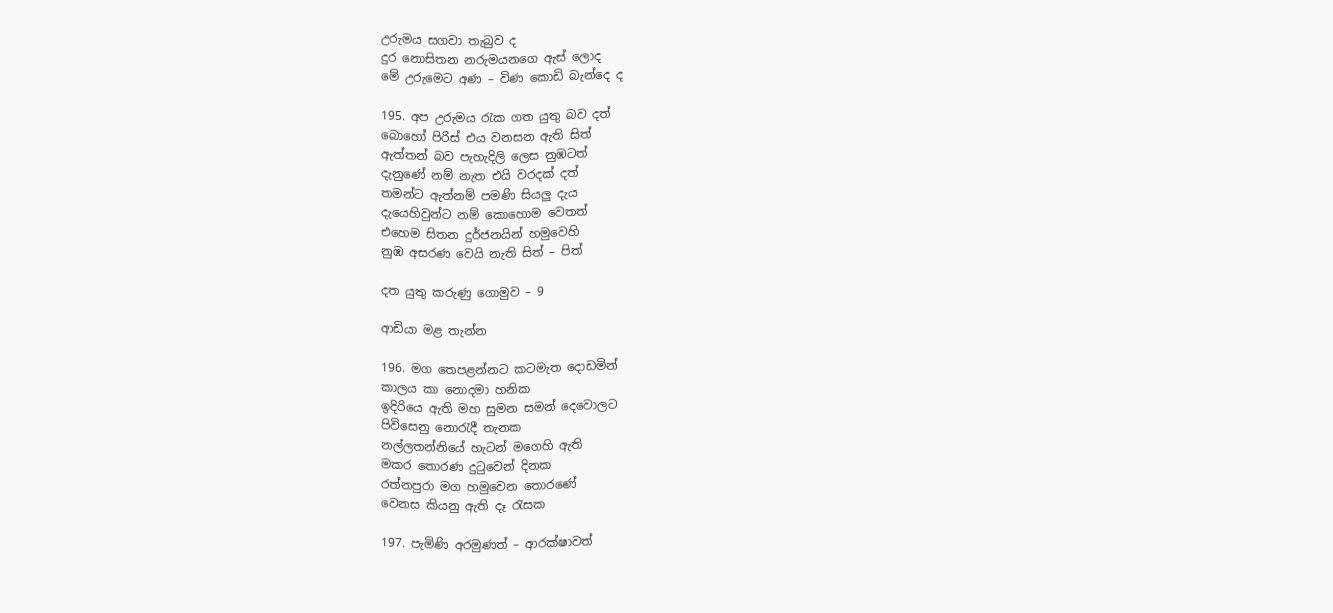උරුමය සගවා තැබුව ද
දුර නොසිතන නරුමයනගෙ ඇස් ලොද
මේ උරුමෙට අණ – විණ කොඩි බැන්දෙ ද

195. අප උරුමය රැක ගත යුතු බව දත්
බොහෝ පිරිස් එය වනසන ඇති සිත්
ඇත්තන් බව පැහැදිලි ලෙස නුඹටත්
දැනුණේ නම් නැත එයි වරදක් දත්
තමන්ට ඇත්නම් පමණි සියලු දැය
දැයෙහිවුන්ට නම් කොහොම වෙතත්
එහෙම සිතන දුර්ජනයින් හමුවෙහි
නුඹ අසරණ වෙයි නැති සිත් – පිත්

දත යුතු කරුණු ගොමුව – 9

ආඩියා මළ තැන්න

196. මග තෙපළන්නට කටමැත දොඩමින්
කාලය කා නොදමා හනික
ඉදිරියෙ ඇති මහ සුමන සමන් දෙවොලට
පිවිසෙනු නොරැදී තැනක
නල්ලතන්නියේ හැටන් මගෙහි ඇති
මකර තොරණ දුටුවෙන් දිනක
රත්නපුරා මග හමුවෙන තොරණේ
වෙනස කියනු ඇති දෑ රැසක

197. පැමිණි අරමුණත් – ආරක්ෂාවත්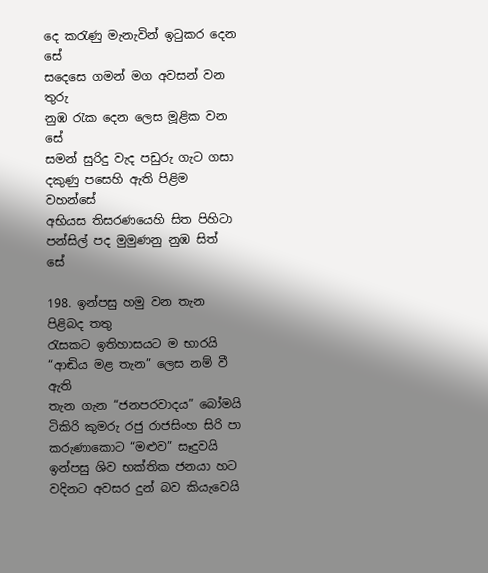දෙ කරැණු මැනැවින් ඉටුකර දෙන සේ
සදෙසෙ ගමන් මග අවසන් වන තුරු
නුඹ රැක දෙන ලෙස මූළික වන සේ
සමන් සුරිදු වැද පඩුරු ගැට ගසා
දකුණු පසෙහි ඇති පිළිම වහන්සේ
අභියස තිසරණයෙහි සිත පිහිටා
පන්සිල් පද මුමුණනු නුඹ සිත් සේ

198. ඉන්පසු හමු වන තැන පිළිබද තතු
රැසකට ඉතිහාසයට ම භාරයි
“ආඬිය මළ තැන” ලෙස නම් වී ඇති
තැන ගැන “ජනපරවාදය” බෝමයි
ටිකිරි කුමරු රජු රාජසිංහ සිරි පා
කරුණාකොට “මළුව” සෑදුවයි
ඉන්පසු ශිව භක්තික ජනයා හට
වදිනට අවසර දුන් බව කියැවෙයි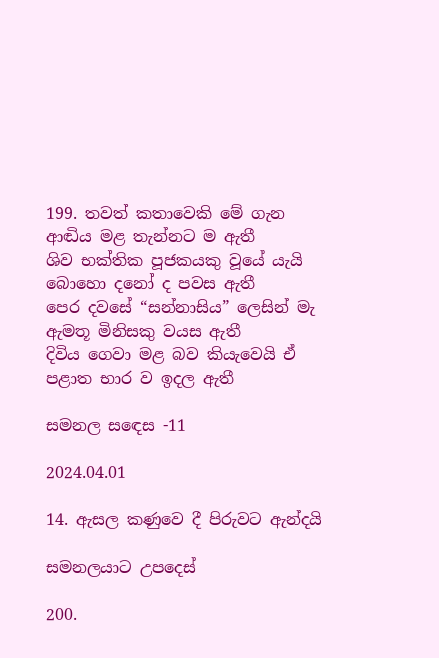199. තවත් කතාවෙකි මේ ගැන
ආඬිය මළ තැන්නට ම ඇතී
ශිව භක්තික පූජකයකු වූයේ යැයි
බොහො දනෝ ද පවස ඇතී
පෙර දවසේ “සන්නාසිය” ලෙසින් මැ
ඇමතූ මිනිසකු වයස ඇතී
දිවිය ගෙවා මළ බව කියැවෙයි ඒ
පළාත භාර ව ඉදල ඇතී

සමනල සඳෙස -11

2024.04.01

14. ඇසල කණුවෙ දී පිරුවට ඇන්දයි

සමනලයාට උපදෙස්

200.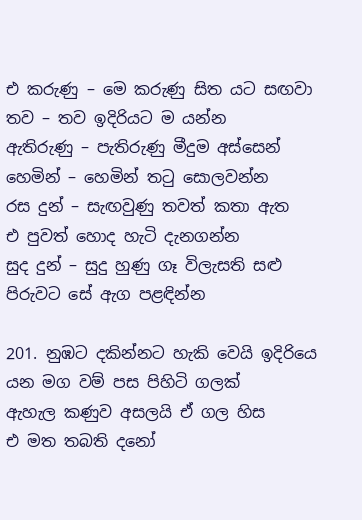එ කරුණු – මෙ කරුණු සිත යට සඟවා
තව – තව ඉදිරියට ම යන්න
ඇතිරුණු – පැතිරුණු මීදුම අස්සෙන්
හෙමින් – හෙමින් තටු සොලවන්න
රස දුන් – සැඟවුණු තවත් කතා ඇත
එ පුවත් හොද හැටි දැනගන්න
සුද දුන් – සුදු හුණු ගෑ විලැසති සළු
පිරුවට සේ ඇග පළඳින්න

201. නුඹට දකින්නට හැකි වෙයි ඉදිරියෙ
යන මග වම් පස පිහිටි ගලක්
ඇහැල කණුව අසලයි ඒ ගල හිස
එ මත තබති දනෝ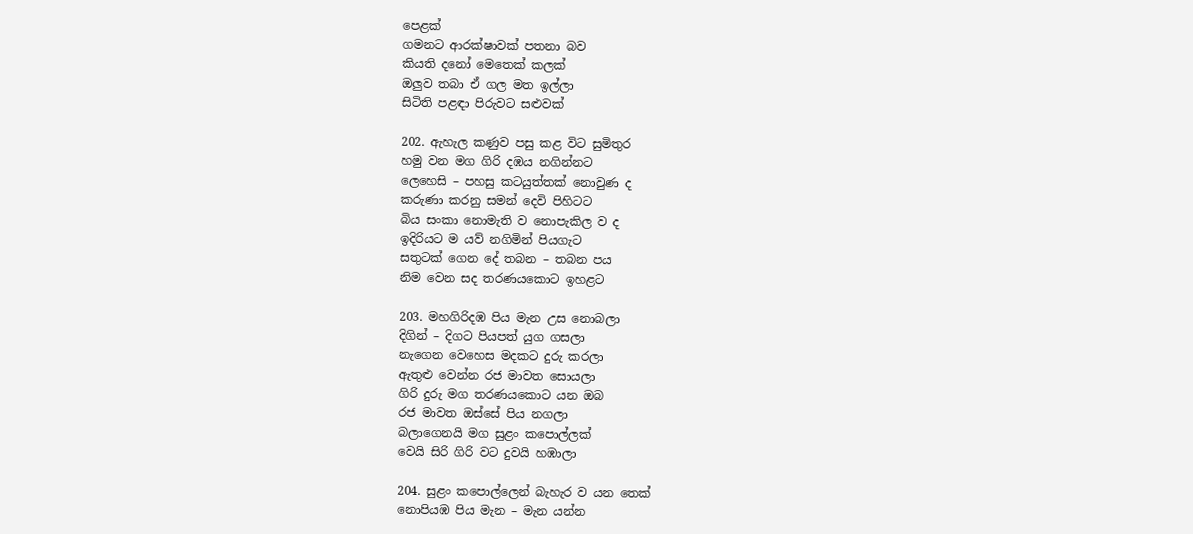පෙළක්
ගමනට ආරක්ෂාවක් පතනා බව
කියති දනෝ මෙතෙක් කලක්
ඔලුව තබා ඒ ගල මත ඉල්ලා
සිටිති පළඳා පිරුවට සළුවක්

202. ඇහැල කණුව පසු කළ විට සුමිතුර
හමු වන මග ගිරි දඹය නගින්නට
ලෙහෙසි – පහසු කටයුත්තක් නොවුණ ද
කරුණා කරනු සමන් දෙවි පිහිටට
බිය සංකා නොමැති ව නොපැකිල ව ද
ඉදිරියට ම යව් නගිමින් පියගැට
සතුටක් ගෙන දේ තබන – තබන පය
නිම වෙන සද තරණයකොට ඉහළට

203. මහගිරිදඹ පිය මැන උස නොබලා
දිගින් – දිගට පියපත් යුග ගසලා
නැගෙන වෙහෙස මදකට දුරු කරලා
ඇතුළු වෙන්න රජ මාවත සොයලා
ගිරි දුරු මග තරණයකොට යන ඔබ
රජ මාවත ඔස්සේ පිය නගලා
බලාගෙනයි මග සුළං කපොල්ලක්
වෙයි සිරි ගිරි වට දුවයි හඹාලා

204. සුළං කපොල්ලෙන් බැහැර ව යන තෙක්
නොපියඹ පිය මැන – මැන යන්න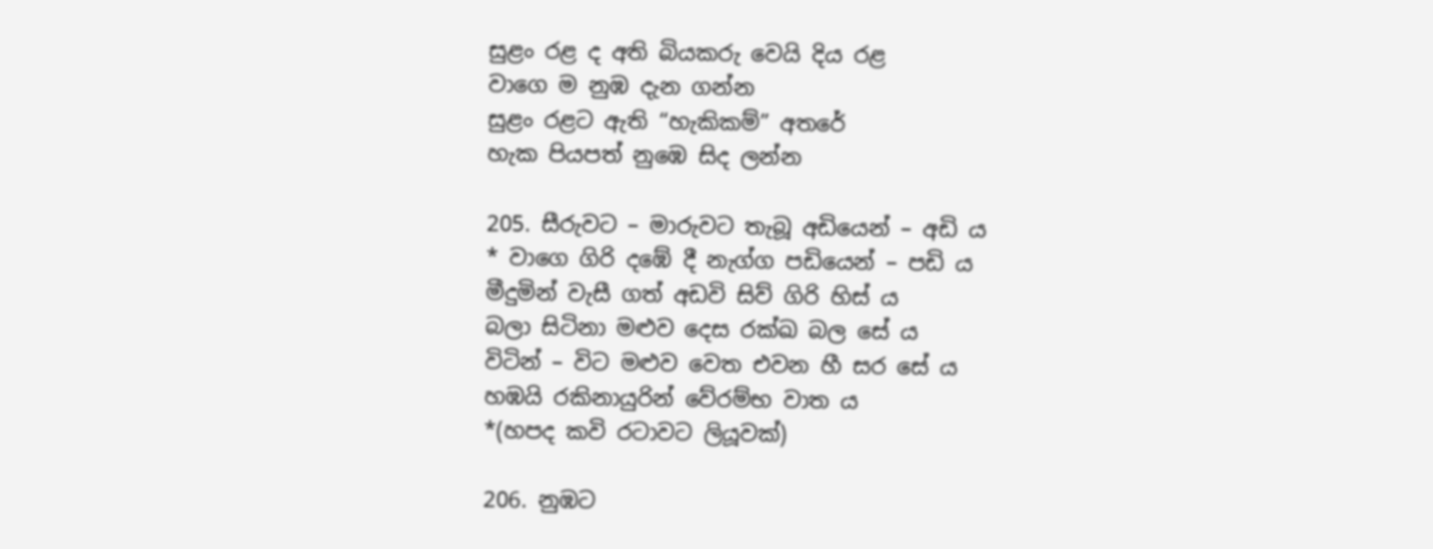සුළං රළ ද අති බියකරු වෙයි දිය රළ
වාගෙ ම නුඹ දැන ගන්න
සුළං රළට ඇති “හැකිකම්” අතරේ
හැක පියපත් නුඹෙ සිද ලන්න

205. සීරුවට – මාරුවට තැබූ අඩියෙන් – අඩි ය
* වාගෙ ගිරි දඹේ දී නැග්ග පඩියෙන් – පඩි ය
මීදුමින් වැසී ගත් අඩවි සිව් ගිරි හිස් ය
බලා සිටිනා මළුව දෙස රක්ඛ බල සේ ය
විටින් – විට මළුව වෙත එවන හී සර සේ ය
හඹයි රකිනායුරින් වේරම්භ වාත ය
*(හපද කවි රටාවට ලියූවක්)

206. නුඹට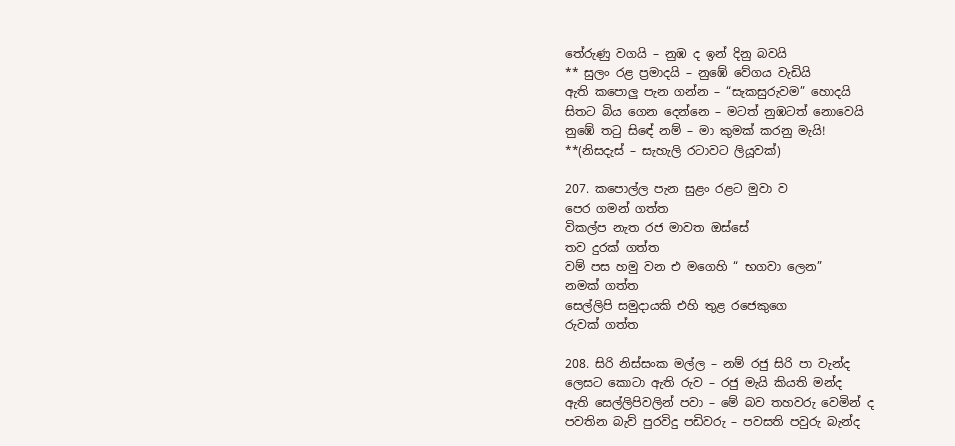තේරුණු වගයි – නුඹ ද ඉන් දිනු බවයි
** සුලං රළ ප්‍රමාදයි – නුඹේ වේගය වැඩියි
ඇති කපොලු පැන ගන්න – “සැකසුරුවම” හොදයි
සිතට බිය ගෙන දෙන්නෙ – මටත් නුඹටත් නොවෙයි
නුඹේ තටු සිඳේ නම් – මා කුමක් කරනු මැයි!
**(නිසදැස් – සැහැලි රටාවට ලියූවක්)

207. කපොල්ල පැන සුළං රළට මුවා ව
පෙර ගමන් ගත්ත
විකල්ප නැත රජ මාවත ඔස්සේ
තව දුරක් ගත්ත
වම් පස හමු වන එ මගෙහි “ භගවා ලෙන”
නමක් ගත්ත
සෙල්ලිපි සමුදායකි එහි තුළ රජෙකුගෙ
රුවක් ගත්ත

208. සිරි නිස්සංක මල්ල – නම් රජු සිරි පා වැන්ද
ලෙසට කොටා ඇති රුව – රජු මැයි කියති මන්ද
ඇති සෙල්ලිපිවලින් පවා – මේ බව තහවරු වෙමින් ද
පවතින බැව් පුරවිදු පඩිවරු – පවසති පවුරු බැන්ද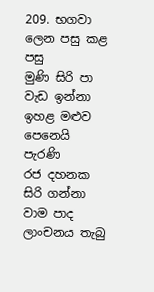209. භගවා ලෙන පසු කළ පසු
මුණි සිරි පා වැඩ ඉන්නා
ඉහළ මළුව පෙනෙයි පැරණි
රජ දහනක සිරි ගන්නා
වාම පාද ලාංචනය තැබු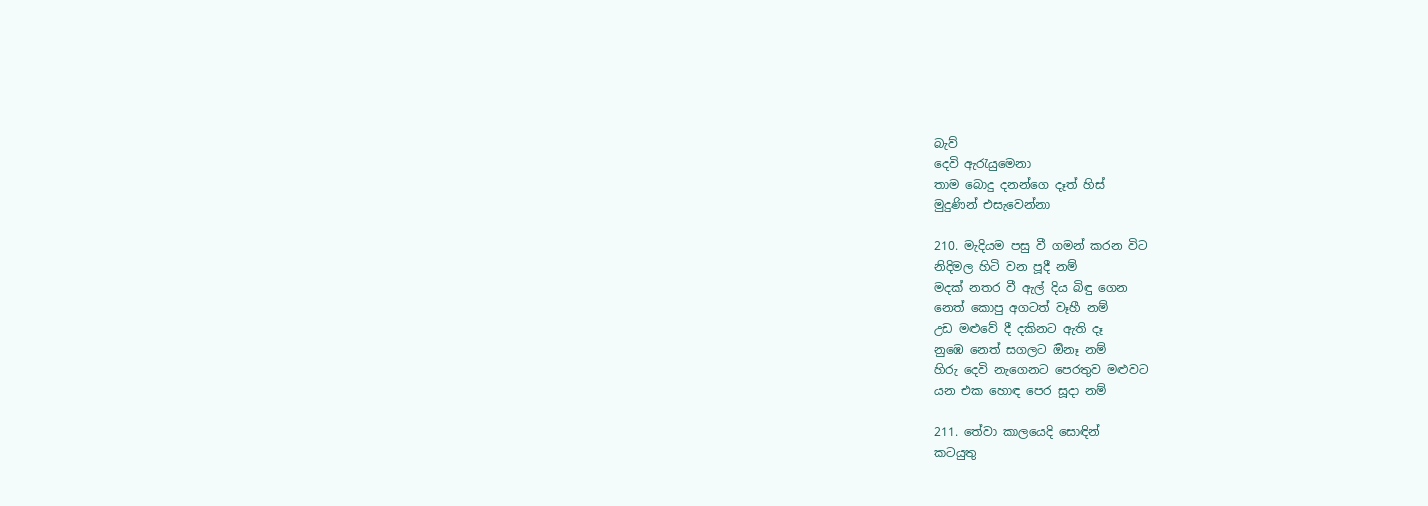බැව්
දෙවි ඇරැයුමෙනා
තාම බොදු දනන්ගෙ දෑත් හිස්
මුදුණින් එසැවෙන්නා

210. මැදියම පසු වී ගමන් කරන විට
නිදිමල හිටි වන පූදී නම්
මදක් නතර වී ඇල් දිය බිඳු ගෙන
නෙත් කොපු අගටත් වෑහී නම්
උඩ මළුවේ දී දකිනට ඇති දෑ
නුඹෙ නෙත් සගලට ඔිනෑ නම්
හිරු දෙවි නැගෙනට පෙරතුව මළුවට
යන එක හොඳ පෙර සූදා නම්

211. තේවා කාලයෙදි සොඳින්
කටයුතු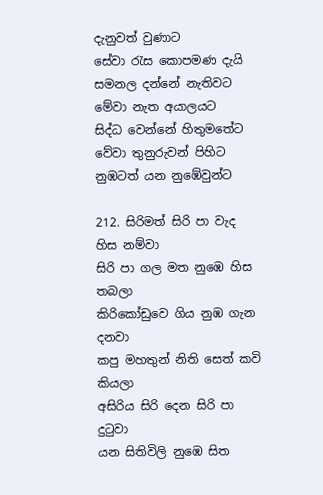දැනුවත් වුණාට
සේවා රැස කොපමණ දැයි
සමනල දන්නේ නැතිවට
මේවා නැත අයාලයට
සිද්ධ වෙන්නේ හිතුමතේට
වේවා තුනුරුවන් පිහිට
නුඹටත් යන නුඹේවුන්ට

212. සිරිමත් සිරි පා වැද හිස නම්වා
සිරි පා ගල මත නුඹෙ හිස තබලා
කිරිකෝඩුවෙ ගිය නුඹ ගැන දනවා
කපු මහතුන් නිති සෙත් කවි කියලා
අසිරිය සිරි දෙන සිරි පා දුටුවා
යන සිතිවිලි නුඹෙ සිත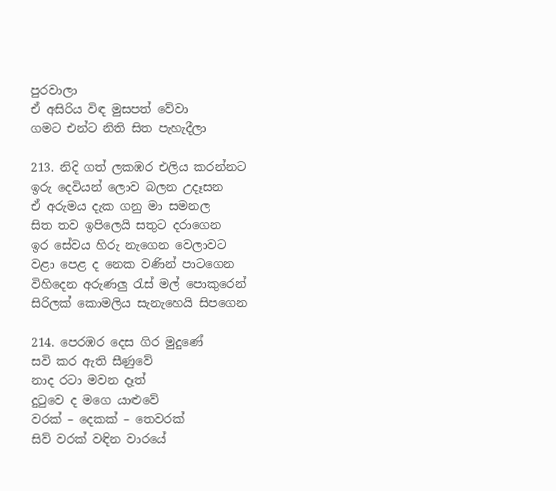පුරවාලා
ඒ අසිරිය විඳ මුසපත් වේවා
ගමට එන්ට නිති සිත පැහැදීලා

213. නිදි ගත් ලකඹර එලිය කරන්නට
ඉරු දෙවියන් ලොව බලන උදෑසන
ඒ අරුමය දැක ගනු මා සමනල
සිත තව ඉපිලෙයි සතුට දරාගෙන
ඉර සේවය හිරු නැගෙන වෙලාවට
වළා පෙළ ද නෙක වණින් පාටගෙන
විහිදෙන අරුණලු රැස් මල් පොකුරෙන්
සිරිලක් කොමලිය සැනැහෙයි සිපගෙන

214. පෙරඹර දෙස ගිර මුදුණේ
සවි කර ඇති සීණුවේ
නාද රටා මවන දෑත්
දුටුවෙ ද මගෙ යාළුවේ
වරක් – දෙකක් – තෙවරක්
සිව් වරක් වඳින වාරයේ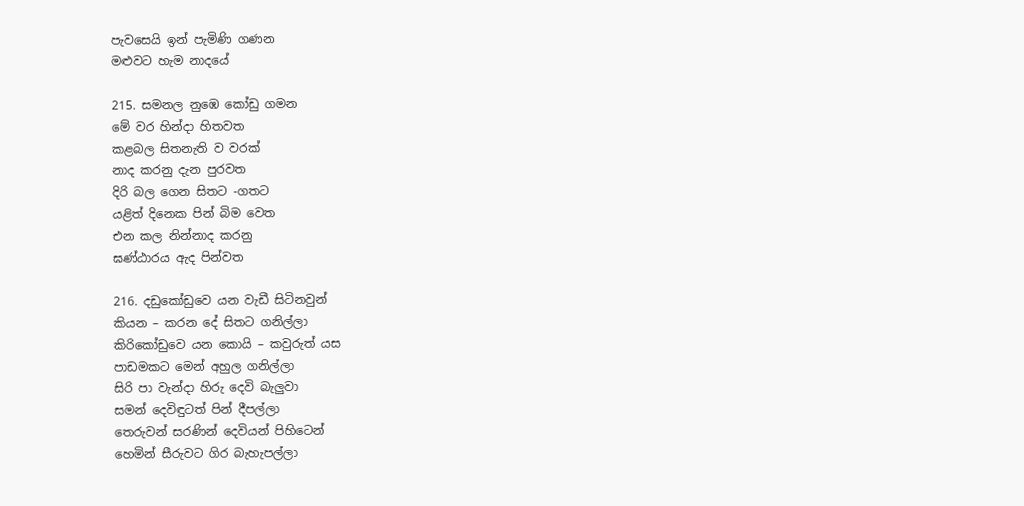පැවසෙයි ඉන් පැමිණි ගණන
මළුවට හැම නාදයේ

215. සමනල නුඹෙ කෝඩු ගමන
මේ වර හින්දා හිතවත
කළබල සිතනැති ව වරක්
නාද කරනු දැන පුරවත
දිරි බල ගෙන සිතට -ගතට
යළිත් දිනෙක පින් බිම වෙත
එන කල නින්නාද කරනු
ඝණ්ඨාරය ඇද පින්වත

216. දඩුකෝඩුවෙ යන වැඩී සිටිනවුන්
කියන – කරන දේ සිතට ගනිල්ලා
කිරිකෝඩුවෙ යන කොයි – කවුරුත් යස
පාඩමකට මෙන් අහුල ගනිල්ලා
සිරි පා වැන්දා හිරු දෙවි බැලුවා
සමන් දෙවිඳුටත් පින් දීපල්ලා
තෙරුවන් සරණින් දෙවියන් පිහිටෙන්
හෙමින් සීරුවට ගිර බැහැපල්ලා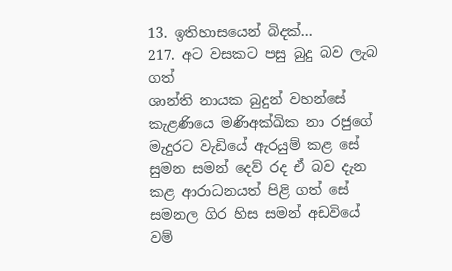13. ඉතිහාසයෙන් බිදක්…
217. අට වසකට පසු බුදු බව ලැබ ගත්
ශාන්ති නායක බුදුන් වහන්සේ
කැළණියෙ මණිඅක්ඛික නා රජුගේ
මැදුරට වැඩියේ ඇරයුම් කළ සේ
සුමන සමන් දෙව් රද ඒ බව දැන
කළ ආරාධනයත් පිළි ගත් සේ
සමනල ගිර හිස සමන් අඩවියේ
වම්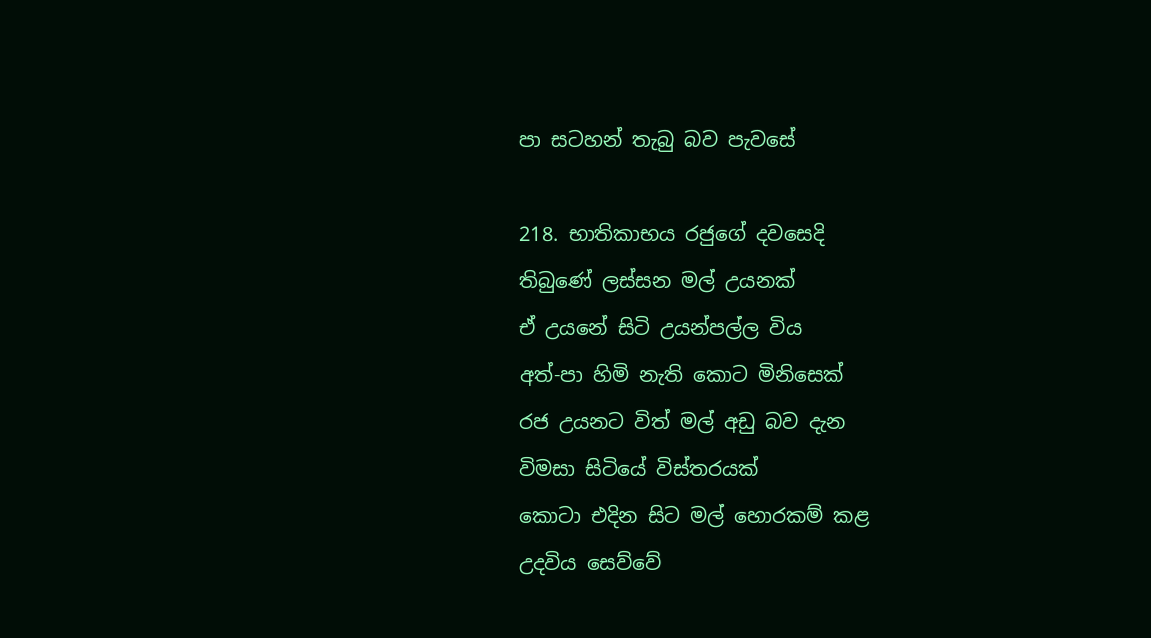පා සටහන් තැබු බව පැවසේ

218. භාතිකාභය රජුගේ දවසෙදි
තිබුණේ ලස්සන මල් උයනක්
ඒ උයනේ සිටි උයන්පල්ල විය
අත්-පා හිමි නැති කොට මිනිසෙක්
රජ උයනට විත් මල් අඩු බව දැන
විමසා සිටියේ විස්තරයක්
කොටා එදින සිට මල් හොරකම් කළ
උදවිය සෙව්වේ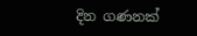දින ගණනක්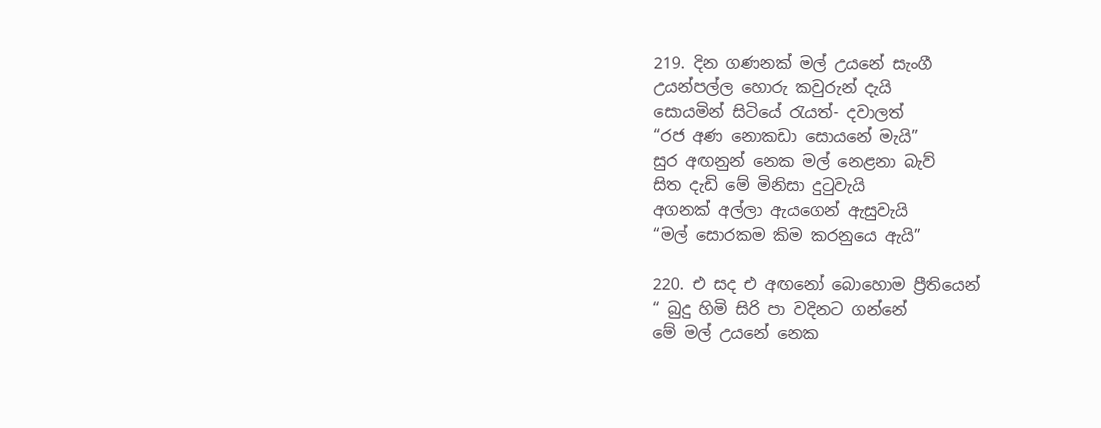219. දින ගණනක් මල් උයනේ සැංගී
උයන්පල්ල හොරු කවුරුන් දැයි
සොයමින් සිටියේ රැයත්- දවාලත්
“රජ අණ නොකඩා සොයනේ මැයි”
සුර අඟනුන් නෙක මල් නෙළනා බැව්
සිත දැඩි මේ මිනිසා දුටුවැයි
අගනක් අල්ලා ඇයගෙන් ඇසුවැයි
“මල් සොරකම කිම කරනුයෙ ඇයි”

220. එ සද එ අඟනෝ බොහොම ප්‍රීතියෙන්
“ බුදු හිමි සිරි පා වදිනට ගන්නේ
මේ මල් උයනේ නෙක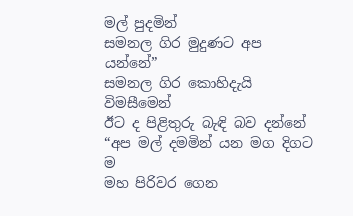මල් පුදමින්
සමනල ගිර මුදුණට අප යන්නේ”
සමනල ගිර කොහිදැයි විමසීමෙන්
ඊට ද පිළිතුරු බැඳි බව දන්නේ
“අප මල් දමමින් යන මග දිගට ම
මහ පිරිවර ගෙන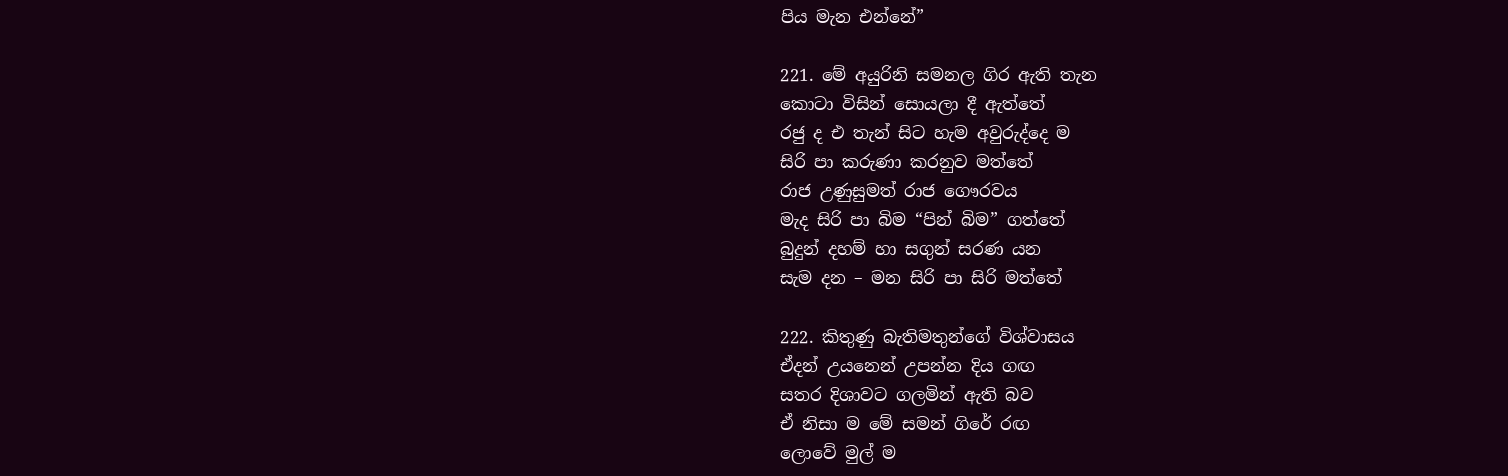පිය මැන එන්නේ”

221. මේ අයුරිනි සමනල ගිර ඇති තැන
කොටා විසින් සොයලා දී ඇත්තේ
රජු ද එ තැන් සිට හැම අවුරුද්දෙ ම
සිරි පා කරුණා කරනුව මත්තේ
රාජ උණුසුමත් රාජ ගෞරවය
මැද සිරි පා බිම “පින් බිම” ගත්තේ
බුදුන් දහම් හා සගුන් සරණ යන
සැම දන – මන සිරි පා සිරි මත්තේ

222. කිතුණු බැතිමතුන්ගේ විශ්වාසය
ඒදන් උයනෙන් උපන්න දිය ගඟ
සතර දිශාවට ගලමින් ඇති බව
ඒ නිසා ම මේ සමන් ගිරේ රඟ
ලොවේ මුල් ම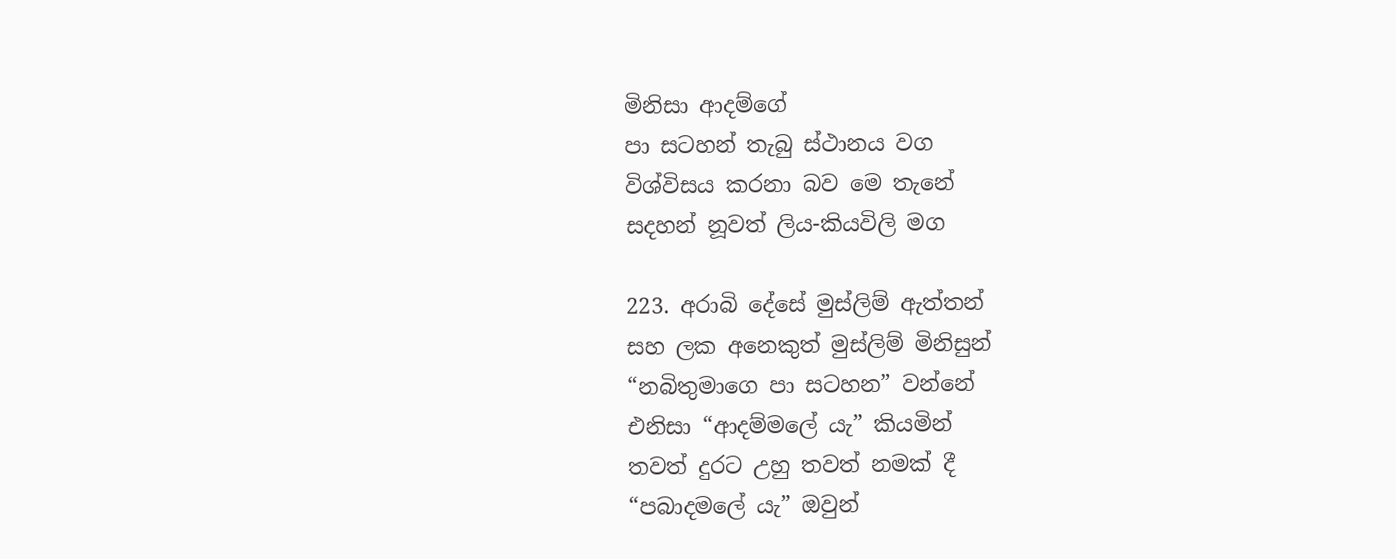මිනිසා ආදම්ගේ
පා සටහන් තැබු ස්ථානය වග
විශ්විසය කරනා බව මෙ තැනේ
සදහන් නූවත් ලිය-කියවිලි මග

223. අරාබි දේසේ මුස්ලිම් ඇත්තන්
සහ ලක අනෙකුත් මුස්ලිම් මිනිසුන්
“නබිතුමාගෙ පා සටහන” වන්නේ
එනිසා “ආදම්මලේ යැ” කියමින්
තවත් දුරට උහු තවත් නමක් දී
“පබාදමලේ යැ” ඔවුන්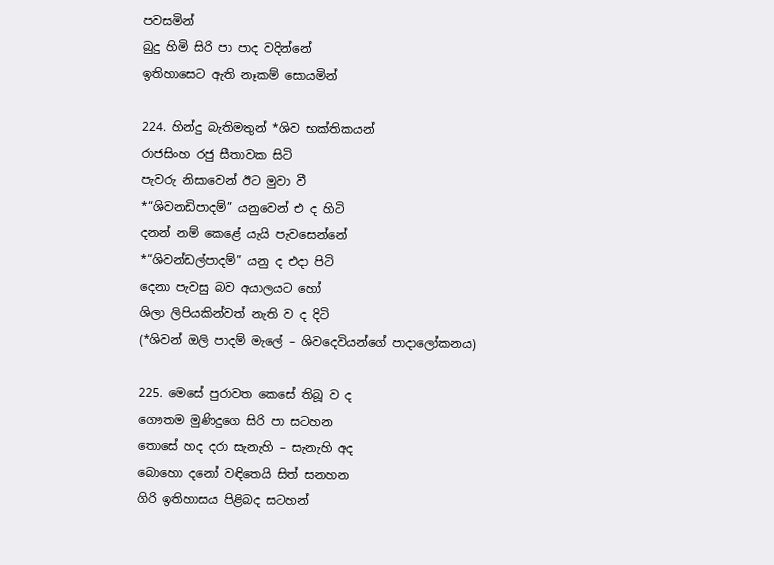පවසමින්
බුදු හිමි සිරි පා පාද වදින්නේ
ඉතිහාසෙට ඇති නෑකම් සොයමින්

224. හින්දු බැතිමතුන් *ශිව භක්තිකයන්
රාජසිංහ රජු සීතාවක සිටි
පැවරු නිසාවෙන් ඊට මුවා වී
*“ශිවනඩිපාදම්” යනුවෙන් එ ද හිටි
දනන් නම් කෙළේ යැයි පැවසෙන්නේ
*“ශිවන්ඩල්පාදම්” යනු ද එදා පිටි
දෙනා පැවසු බව අයාලයට හෝ
ශිලා ලිපියකින්වත් නැති ව ද දිටි
(*ශිවන් ඔලි පාදම් මැලේ – ශිවදෙවියන්ගේ පාදාලෝකනය)

225. මෙසේ පුරාවත කෙසේ තිබූ ව ද
ගෞතම මුණිදුගෙ සිරි පා සටහන
තොසේ හද දරා සැනැහි – සැනැහි අද
බොහො දනෝ වඳිතෙයි සිත් සනහන
ගිරි ඉතිහාසය පිළිබද සටහන්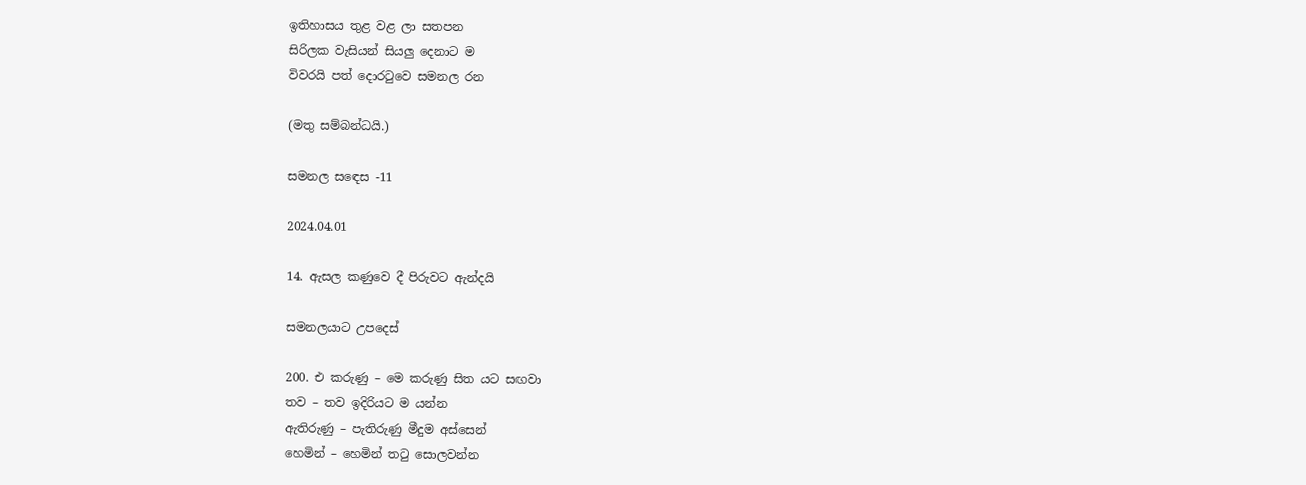ඉතිහාසය තුළ වළ ලා සතපන
සිරිලක වැසියන් සියලු දෙනාට ම
විවරයි පත් දොරටුවෙ සමනල රන

(මතු සම්බන්ධයි.)

සමනල සඳෙස -11

2024.04.01

14. ඇසල කණුවෙ දී පිරුවට ඇන්දයි

සමනලයාට උපදෙස්

200. එ කරුණු – මෙ කරුණු සිත යට සඟවා
තව – තව ඉදිරියට ම යන්න
ඇතිරුණු – පැතිරුණු මීදුම අස්සෙන්
හෙමින් – හෙමින් තටු සොලවන්න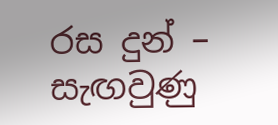රස දුන් – සැඟවුණු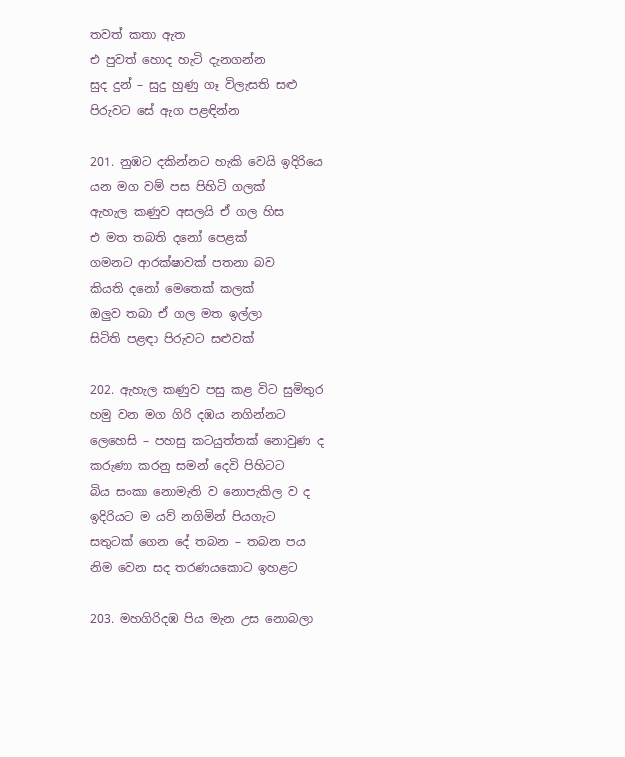තවත් කතා ඇත
එ පුවත් හොද හැටි දැනගන්න
සුද දුන් – සුදු හුණු ගෑ විලැසති සළු
පිරුවට සේ ඇග පළඳින්න

201. නුඹට දකින්නට හැකි වෙයි ඉදිරියෙ
යන මග වම් පස පිහිටි ගලක්
ඇහැල කණුව අසලයි ඒ ගල හිස
එ මත තබති දනෝ පෙළක්
ගමනට ආරක්ෂාවක් පතනා බව
කියති දනෝ මෙතෙක් කලක්
ඔලුව තබා ඒ ගල මත ඉල්ලා
සිටිති පළඳා පිරුවට සළුවක්

202. ඇහැල කණුව පසු කළ විට සුමිතුර
හමු වන මග ගිරි දඹය නගින්නට
ලෙහෙසි – පහසු කටයුත්තක් නොවුණ ද
කරුණා කරනු සමන් දෙවි පිහිටට
බිය සංකා නොමැති ව නොපැකිල ව ද
ඉදිරියට ම යව් නගිමින් පියගැට
සතුටක් ගෙන දේ තබන – තබන පය
නිම වෙන සද තරණයකොට ඉහළට

203. මහගිරිදඹ පිය මැන උස නොබලා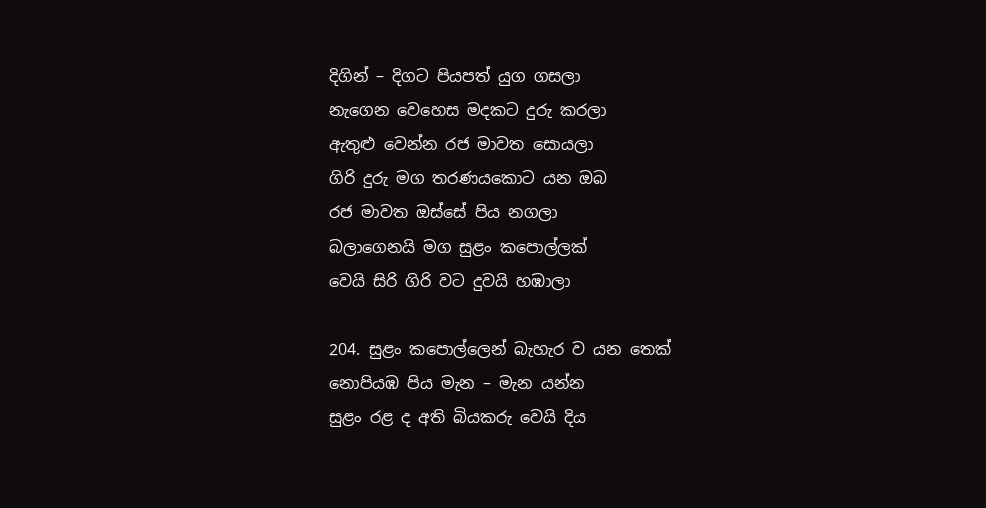දිගින් – දිගට පියපත් යුග ගසලා
නැගෙන වෙහෙස මදකට දුරු කරලා
ඇතුළු වෙන්න රජ මාවත සොයලා
ගිරි දුරු මග තරණයකොට යන ඔබ
රජ මාවත ඔස්සේ පිය නගලා
බලාගෙනයි මග සුළං කපොල්ලක්
වෙයි සිරි ගිරි වට දුවයි හඹාලා

204. සුළං කපොල්ලෙන් බැහැර ව යන තෙක්
නොපියඹ පිය මැන – මැන යන්න
සුළං රළ ද අති බියකරු වෙයි දිය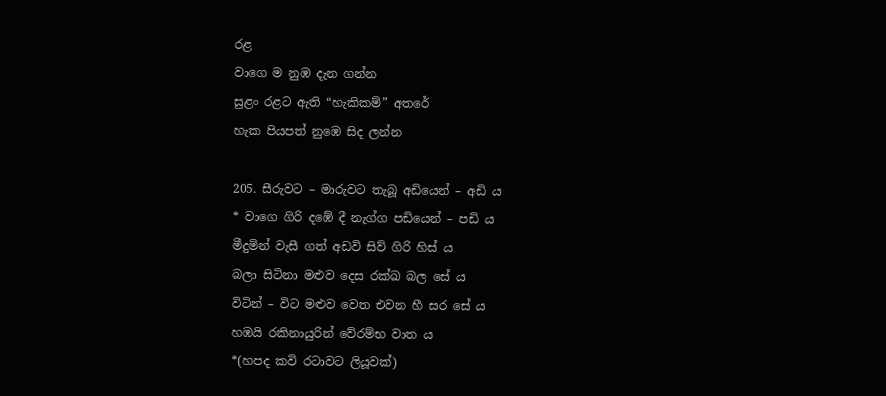රළ
වාගෙ ම නුඹ දැන ගන්න
සුළං රළට ඇති “හැකිකම්” අතරේ
හැක පියපත් නුඹෙ සිද ලන්න

205. සීරුවට – මාරුවට තැබූ අඩියෙන් – අඩි ය
* වාගෙ ගිරි දඹේ දී නැග්ග පඩියෙන් – පඩි ය
මීදුමින් වැසී ගත් අඩවි සිව් ගිරි හිස් ය
බලා සිටිනා මළුව දෙස රක්ඛ බල සේ ය
විටින් – විට මළුව වෙත එවන හී සර සේ ය
හඹයි රකිනායුරින් වේරම්භ වාත ය
*(හපද කවි රටාවට ලියූවක්)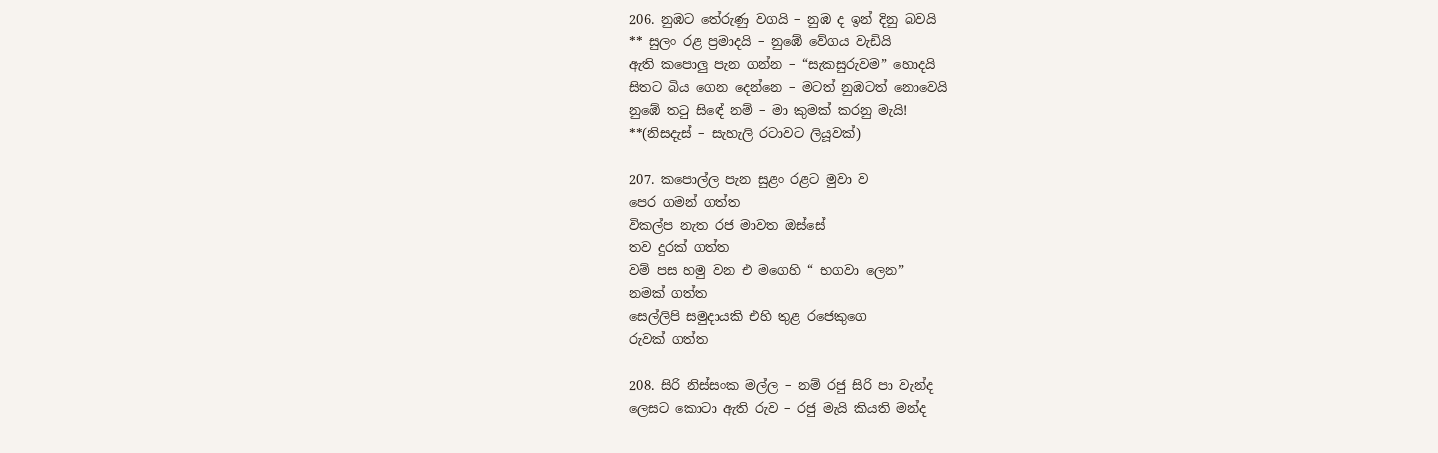206. නුඹට තේරුණු වගයි – නුඹ ද ඉන් දිනු බවයි
** සුලං රළ ප්‍රමාදයි – නුඹේ වේගය වැඩියි
ඇති කපොලු පැන ගන්න – “සැකසුරුවම” හොදයි
සිතට බිය ගෙන දෙන්නෙ – මටත් නුඹටත් නොවෙයි
නුඹේ තටු සිඳේ නම් – මා කුමක් කරනු මැයි!
**(නිසදැස් – සැහැලි රටාවට ලියූවක්)

207. කපොල්ල පැන සුළං රළට මුවා ව
පෙර ගමන් ගත්ත
විකල්ප නැත රජ මාවත ඔස්සේ
තව දුරක් ගත්ත
වම් පස හමු වන එ මගෙහි “ භගවා ලෙන”
නමක් ගත්ත
සෙල්ලිපි සමුදායකි එහි තුළ රජෙකුගෙ
රුවක් ගත්ත

208. සිරි නිස්සංක මල්ල – නම් රජු සිරි පා වැන්ද
ලෙසට කොටා ඇති රුව – රජු මැයි කියති මන්ද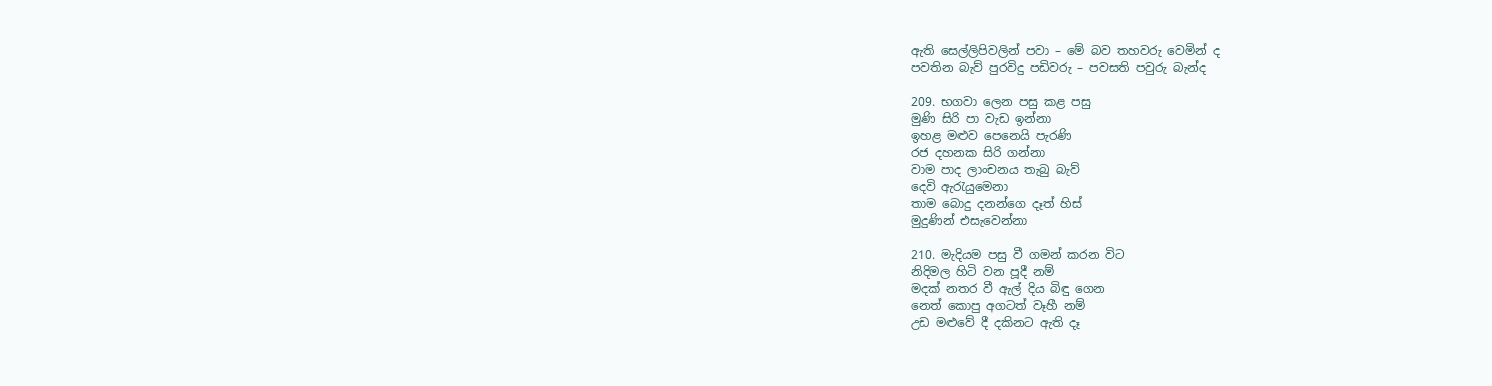ඇති සෙල්ලිපිවලින් පවා – මේ බව තහවරු වෙමින් ද
පවතින බැව් පුරවිදු පඩිවරු – පවසති පවුරු බැන්ද

209. භගවා ලෙන පසු කළ පසු
මුණි සිරි පා වැඩ ඉන්නා
ඉහළ මළුව පෙනෙයි පැරණි
රජ දහනක සිරි ගන්නා
වාම පාද ලාංචනය තැබු බැව්
දෙවි ඇරැයුමෙනා
තාම බොදු දනන්ගෙ දෑත් හිස්
මුදුණින් එසැවෙන්නා

210. මැදියම පසු වී ගමන් කරන විට
නිදිමල හිටි වන පූදී නම්
මදක් නතර වී ඇල් දිය බිඳු ගෙන
නෙත් කොපු අගටත් වෑහී නම්
උඩ මළුවේ දී දකිනට ඇති දෑ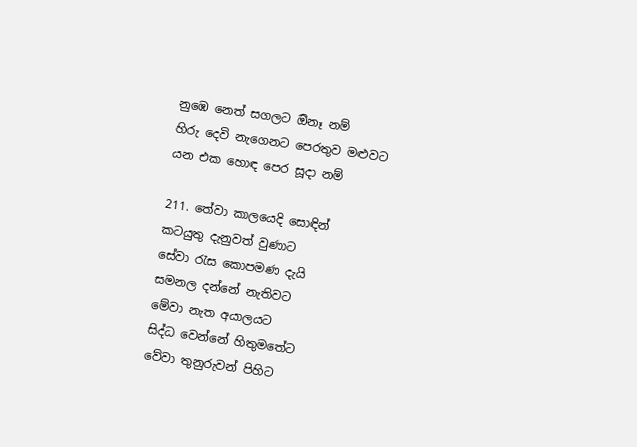නුඹෙ නෙත් සගලට ඔිනෑ නම්
හිරු දෙවි නැගෙනට පෙරතුව මළුවට
යන එක හොඳ පෙර සූදා නම්

211. තේවා කාලයෙදි සොඳින්
කටයුතු දැනුවත් වුණාට
සේවා රැස කොපමණ දැයි
සමනල දන්නේ නැතිවට
මේවා නැත අයාලයට
සිද්ධ වෙන්නේ හිතුමතේට
වේවා තුනුරුවන් පිහිට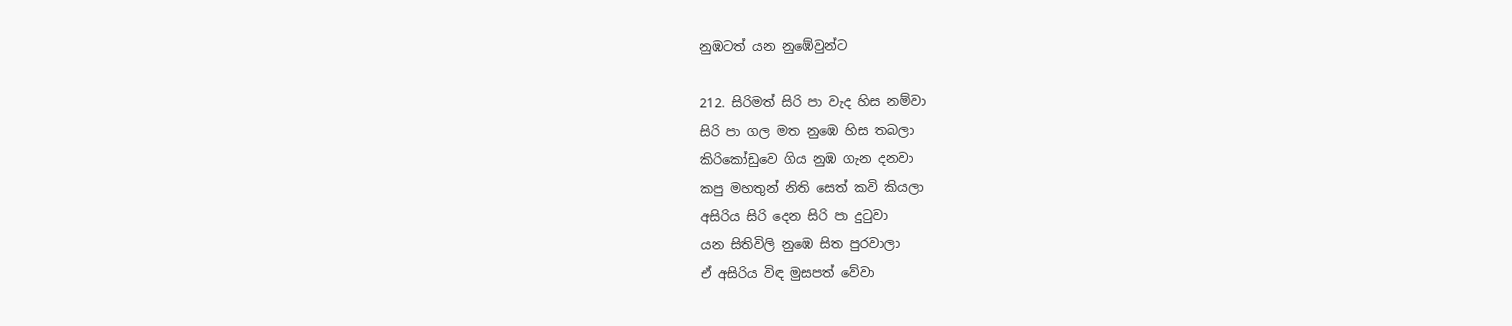නුඹටත් යන නුඹේවුන්ට

212. සිරිමත් සිරි පා වැද හිස නම්වා
සිරි පා ගල මත නුඹෙ හිස තබලා
කිරිකෝඩුවෙ ගිය නුඹ ගැන දනවා
කපු මහතුන් නිති සෙත් කවි කියලා
අසිරිය සිරි දෙන සිරි පා දුටුවා
යන සිතිවිලි නුඹෙ සිත පුරවාලා
ඒ අසිරිය විඳ මුසපත් වේවා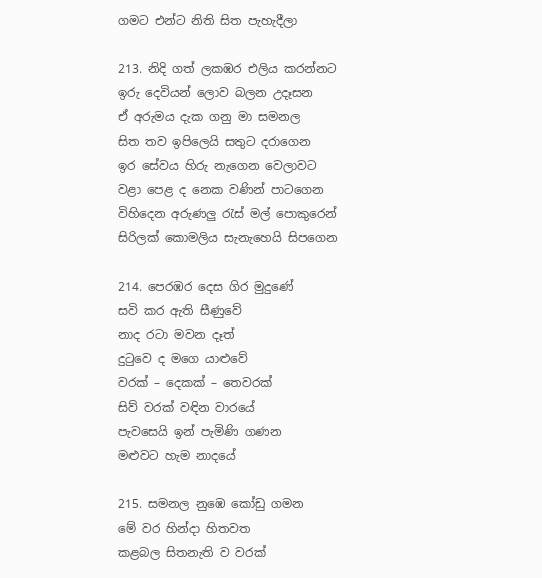ගමට එන්ට නිති සිත පැහැදීලා

213. නිදි ගත් ලකඹර එලිය කරන්නට
ඉරු දෙවියන් ලොව බලන උදෑසන
ඒ අරුමය දැක ගනු මා සමනල
සිත තව ඉපිලෙයි සතුට දරාගෙන
ඉර සේවය හිරු නැගෙන වෙලාවට
වළා පෙළ ද නෙක වණින් පාටගෙන
විහිදෙන අරුණලු රැස් මල් පොකුරෙන්
සිරිලක් කොමලිය සැනැහෙයි සිපගෙන

214. පෙරඹර දෙස ගිර මුදුණේ
සවි කර ඇති සීණුවේ
නාද රටා මවන දෑත්
දුටුවෙ ද මගෙ යාළුවේ
වරක් – දෙකක් – තෙවරක්
සිව් වරක් වඳින වාරයේ
පැවසෙයි ඉන් පැමිණි ගණන
මළුවට හැම නාදයේ

215. සමනල නුඹෙ කෝඩු ගමන
මේ වර හින්දා හිතවත
කළබල සිතනැති ව වරක්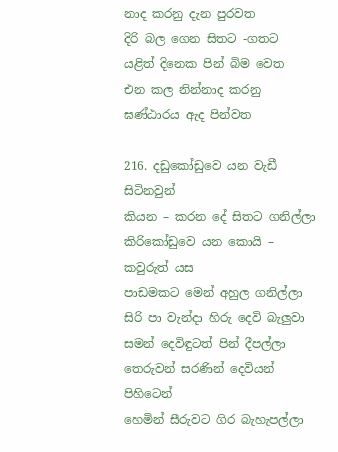නාද කරනු දැන පුරවත
දිරි බල ගෙන සිතට -ගතට
යළිත් දිනෙක පින් බිම වෙත
එන කල නින්නාද කරනු
ඝණ්ඨාරය ඇද පින්වත

216. දඩුකෝඩුවෙ යන වැඩී සිටිනවුන්
කියන – කරන දේ සිතට ගනිල්ලා
කිරිකෝඩුවෙ යන කොයි – කවුරුත් යස
පාඩමකට මෙන් අහුල ගනිල්ලා
සිරි පා වැන්දා හිරු දෙවි බැලුවා
සමන් දෙවිඳුටත් පින් දීපල්ලා
තෙරුවන් සරණින් දෙවියන් පිහිටෙන්
හෙමින් සීරුවට ගිර බැහැපල්ලා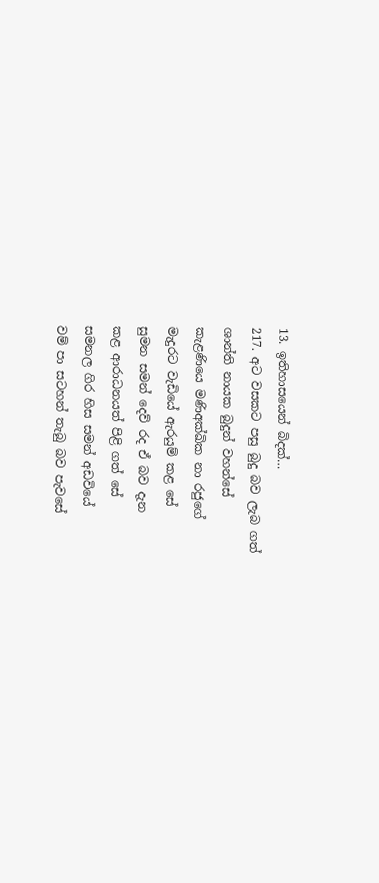13. ඉතිහාසයෙන් බිදක්…
217. අට වසකට පසු බුදු බව ලැබ ගත්
ශාන්ති නායක බුදුන් වහන්සේ
කැළණියෙ මණිඅක්ඛික නා රජුගේ
මැදුරට වැඩියේ ඇරයුම් කළ සේ
සුමන සමන් දෙව් රද ඒ බව දැන
කළ ආරාධනයත් පිළි ගත් සේ
සමනල ගිර හිස සමන් අඩවියේ
වම් පා සටහන් තැබු බව පැවසේ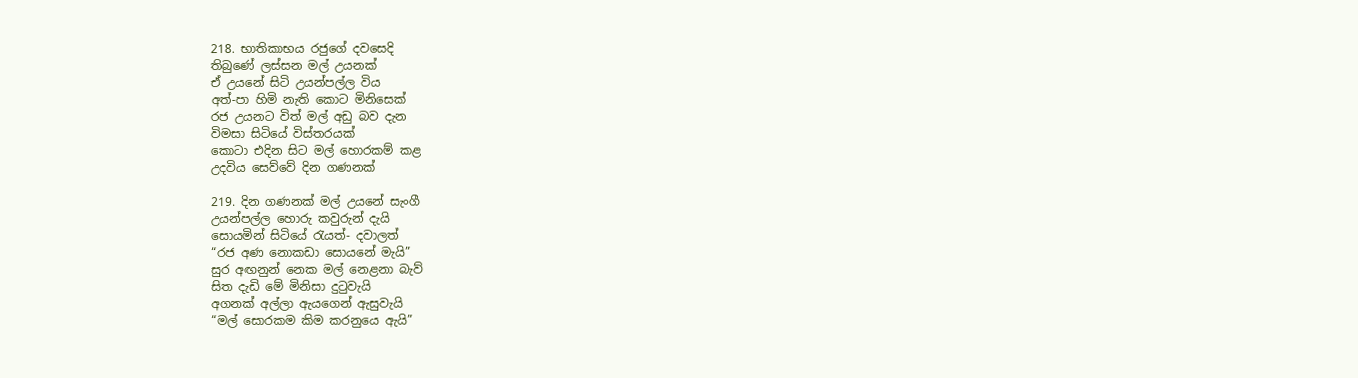218. භාතිකාභය රජුගේ දවසෙදි
තිබුණේ ලස්සන මල් උයනක්
ඒ උයනේ සිටි උයන්පල්ල විය
අත්-පා හිමි නැති කොට මිනිසෙක්
රජ උයනට විත් මල් අඩු බව දැන
විමසා සිටියේ විස්තරයක්
කොටා එදින සිට මල් හොරකම් කළ
උදවිය සෙව්වේ දින ගණනක්

219. දින ගණනක් මල් උයනේ සැංගී
උයන්පල්ල හොරු කවුරුන් දැයි
සොයමින් සිටියේ රැයත්- දවාලත්
“රජ අණ නොකඩා සොයනේ මැයි”
සුර අඟනුන් නෙක මල් නෙළනා බැව්
සිත දැඩි මේ මිනිසා දුටුවැයි
අගනක් අල්ලා ඇයගෙන් ඇසුවැයි
“මල් සොරකම කිම කරනුයෙ ඇයි”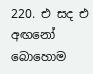220. එ සද එ අඟනෝ බොහොම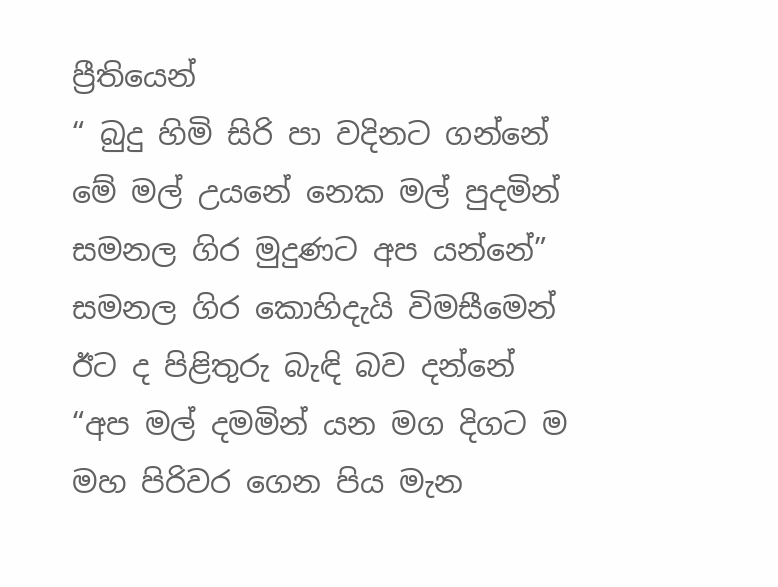ප්‍රීතියෙන්
“ බුදු හිමි සිරි පා වදිනට ගන්නේ
මේ මල් උයනේ නෙක මල් පුදමින්
සමනල ගිර මුදුණට අප යන්නේ”
සමනල ගිර කොහිදැයි විමසීමෙන්
ඊට ද පිළිතුරු බැඳි බව දන්නේ
“අප මල් දමමින් යන මග දිගට ම
මහ පිරිවර ගෙන පිය මැන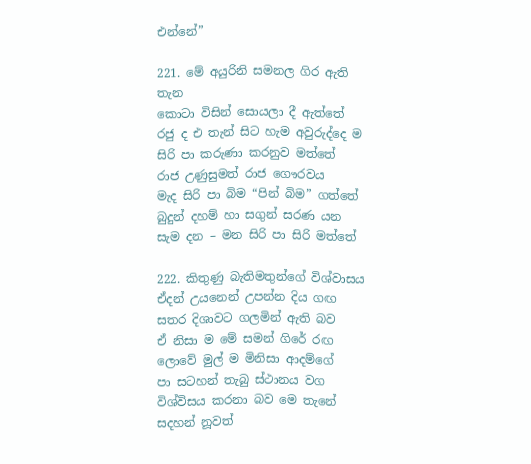එන්නේ”

221. මේ අයුරිනි සමනල ගිර ඇති තැන
කොටා විසින් සොයලා දී ඇත්තේ
රජු ද එ තැන් සිට හැම අවුරුද්දෙ ම
සිරි පා කරුණා කරනුව මත්තේ
රාජ උණුසුමත් රාජ ගෞරවය
මැද සිරි පා බිම “පින් බිම” ගත්තේ
බුදුන් දහම් හා සගුන් සරණ යන
සැම දන – මන සිරි පා සිරි මත්තේ

222. කිතුණු බැතිමතුන්ගේ විශ්වාසය
ඒදන් උයනෙන් උපන්න දිය ගඟ
සතර දිශාවට ගලමින් ඇති බව
ඒ නිසා ම මේ සමන් ගිරේ රඟ
ලොවේ මුල් ම මිනිසා ආදම්ගේ
පා සටහන් තැබු ස්ථානය වග
විශ්විසය කරනා බව මෙ තැනේ
සදහන් නූවත්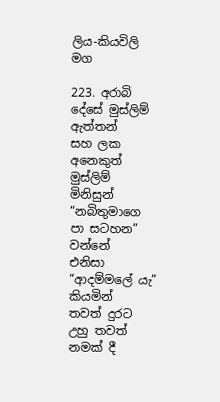ලිය-කියවිලි මග

223. අරාබි දේසේ මුස්ලිම් ඇත්තන්
සහ ලක අනෙකුත් මුස්ලිම් මිනිසුන්
“නබිතුමාගෙ පා සටහන” වන්නේ
එනිසා “ආදම්මලේ යැ” කියමින්
තවත් දුරට උහු තවත් නමක් දී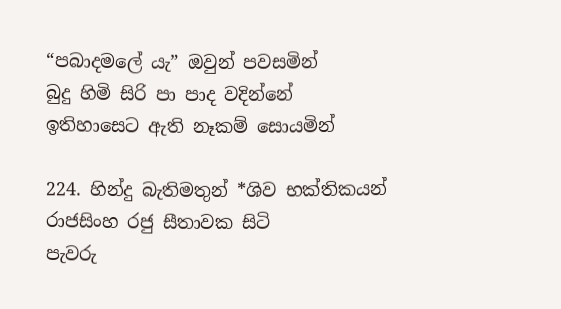“පබාදමලේ යැ” ඔවුන් පවසමින්
බුදු හිමි සිරි පා පාද වදින්නේ
ඉතිහාසෙට ඇති නෑකම් සොයමින්

224. හින්දු බැතිමතුන් *ශිව භක්තිකයන්
රාජසිංහ රජු සීතාවක සිටි
පැවරු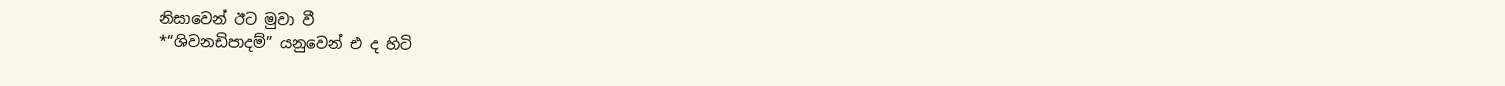නිසාවෙන් ඊට මුවා වී
*“ශිවනඩිපාදම්” යනුවෙන් එ ද හිටි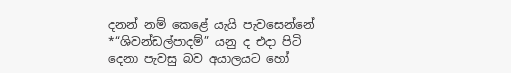දනන් නම් කෙළේ යැයි පැවසෙන්නේ
*“ශිවන්ඩල්පාදම්” යනු ද එදා පිටි
දෙනා පැවසු බව අයාලයට හෝ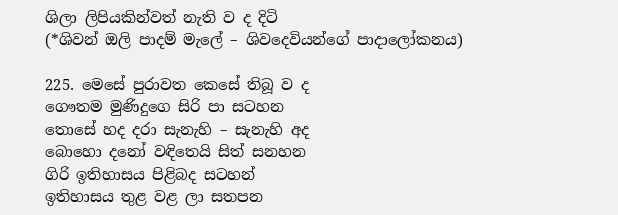ශිලා ලිපියකින්වත් නැති ව ද දිටි
(*ශිවන් ඔලි පාදම් මැලේ – ශිවදෙවියන්ගේ පාදාලෝකනය)

225. මෙසේ පුරාවත කෙසේ තිබූ ව ද
ගෞතම මුණිදුගෙ සිරි පා සටහන
තොසේ හද දරා සැනැහි – සැනැහි අද
බොහො දනෝ වඳිතෙයි සිත් සනහන
ගිරි ඉතිහාසය පිළිබද සටහන්
ඉතිහාසය තුළ වළ ලා සතපන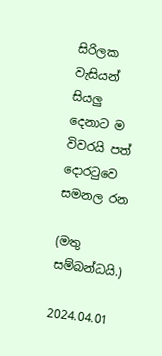සිරිලක වැසියන් සියලු දෙනාට ම
විවරයි පත් දොරටුවෙ සමනල රන

(මතු සම්බන්ධයි.)

2024.04.01